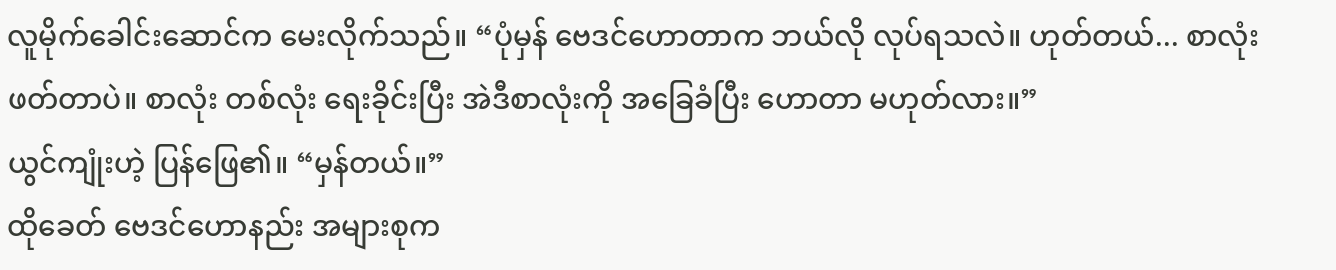လူမိုက်ခေါင်းဆောင်က မေးလိုက်သည်။ “ပုံမှန် ဗေဒင်ဟောတာက ဘယ်လို လုပ်ရသလဲ။ ဟုတ်တယ်... စာလုံးဖတ်တာပဲ။ စာလုံး တစ်လုံး ရေးခိုင်းပြီး အဲဒီစာလုံးကို အခြေခံပြီး ဟောတာ မဟုတ်လား။”
ယွင်ကျုံးဟဲ့ ပြန်ဖြေ၏။ “မှန်တယ်။”
ထိုခေတ် ဗေဒင်ဟောနည်း အများစုက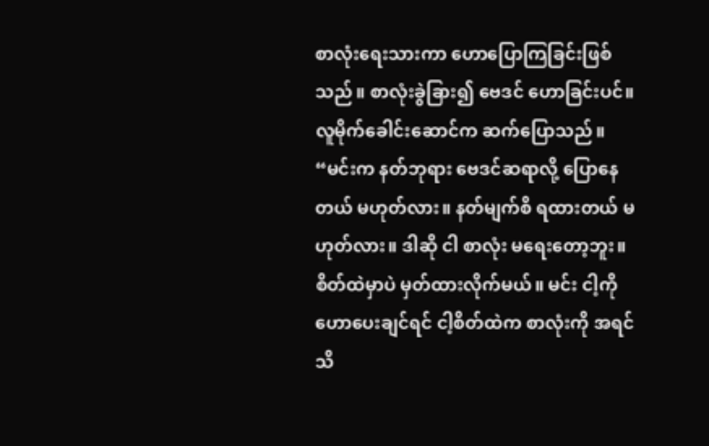စာလုံးရေးသားကာ ဟောပြောကြခြင်းဖြစ်သည်။ စာလုံးခွဲခြား၍ ဗေဒင် ဟောခြင်းပင်။
လူမိုက်ခေါင်းဆောင်က ဆက်ပြောသည်။ “မင်းက နတ်ဘုရား ဗေဒင်ဆရာလို့ ပြောနေတယ် မဟုတ်လား။ နတ်မျက်စိ ရထားတယ် မဟုတ်လား။ ဒါဆို ငါ စာလုံး မရေးတော့ဘူး။ စိတ်ထဲမှာပဲ မှတ်ထားလိုက်မယ်။ မင်း ငါ့ကို ဟောပေးချင်ရင် ငါ့စိတ်ထဲက စာလုံးကို အရင် သိ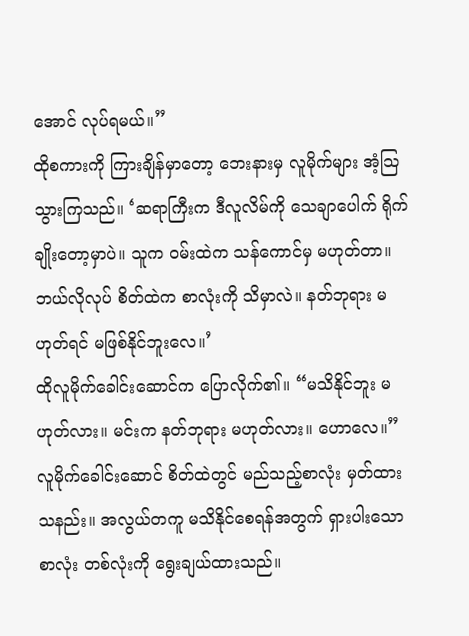အောင် လုပ်ရမယ်။”
ထိုစကားကို ကြားချိန်မှာတော့ ဘေးနားမှ လူမိုက်များ အံ့သြသွားကြသည်။ ‘ဆရာကြီးက ဒီလူလိမ်ကို သေချာပေါက် ရိုက်ချိုးတော့မှာပဲ။ သူက ဝမ်းထဲက သန်ကောင်မှ မဟုတ်တာ။ ဘယ်လိုလုပ် စိတ်ထဲက စာလုံးကို သိမှာလဲ။ နတ်ဘုရား မဟုတ်ရင် မဖြစ်နိုင်ဘူးလေ။’
ထိုလူမိုက်ခေါင်းဆောင်က ပြောလိုက်၏။ “မသိနိုင်ဘူး မဟုတ်လား။ မင်းက နတ်ဘုရား မဟုတ်လား။ ဟောလေ။”
လူမိုက်ခေါင်းဆောင် စိတ်ထဲတွင် မည်သည့်စာလုံး မှတ်ထားသနည်း။ အလွယ်တကူ မသိနိုင်စေရန်အတွက် ရှားပါးသော စာလုံး တစ်လုံးကို ရွေးချယ်ထားသည်။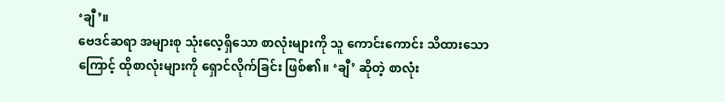‘ချီ’။
ဗေဒင်ဆရာ အများစု သုံးလေ့ရှိသော စာလုံးများကို သူ ကောင်းကောင်း သိထားသောကြောင့် ထိုစာလုံးများကို ရှောင်လိုက်ခြင်း ဖြစ်၏။ ‘ချီ’ ဆိုတဲ့ စာလုံး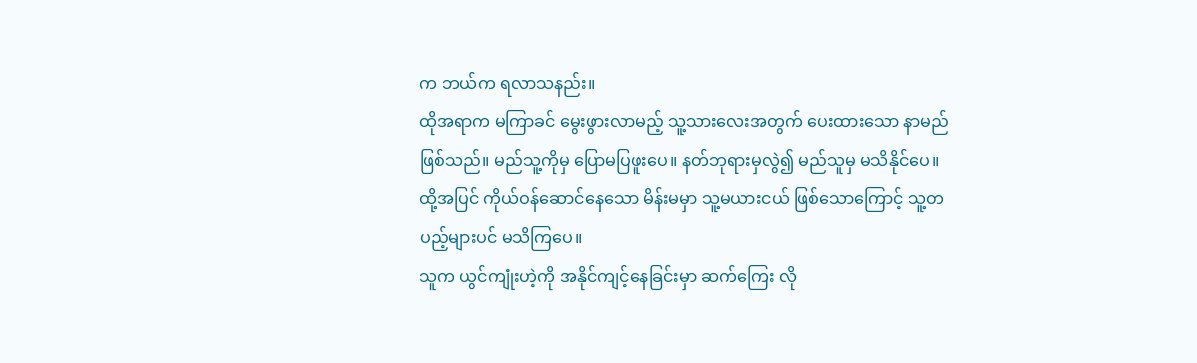က ဘယ်က ရလာသနည်း။
ထိုအရာက မကြာခင် မွေးဖွားလာမည့် သူ့သားလေးအတွက် ပေးထားသော နာမည် ဖြစ်သည်။ မည်သူ့ကိုမှ ပြောမပြဖူးပေ။ နတ်ဘုရားမှလွဲ၍ မည်သူမှ မသိနိုင်ပေ။ ထို့အပြင် ကိုယ်ဝန်ဆောင်နေသော မိန်းမမှာ သူ့မယားငယ် ဖြစ်သောကြောင့် သူ့တပည့်များပင် မသိကြပေ။
သူက ယွင်ကျုံးဟဲ့ကို အနိုင်ကျင့်နေခြင်းမှာ ဆက်ကြေး လို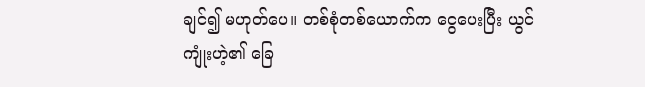ချင်၍ မဟုတ်ပေ။ တစ်စုံတစ်ယောက်က ငွေပေးပြီး ယွင်ကျုံးဟဲ့၏ ခြေ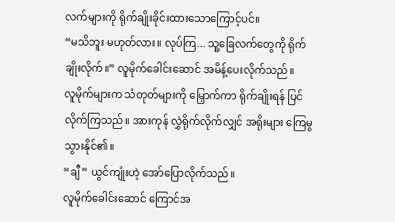လက်များကို ရိုက်ချိုးခိုင်းထားသောကြောင့်ပင်။
“မသိဘူး မဟုတ်လား။ လုပ်ကြ... သူ့ခြေလက်တွေကို ရိုက်ချိုးလိုက်။” လူမိုက်ခေါင်းဆောင် အမိန့်ပေးလိုက်သည်။
လူမိုက်များက သံတုတ်များကို မြှောက်ကာ ရိုက်ချိုးရန် ပြင်လိုက်ကြသည်။ အားကုန် လွှဲရိုက်လိုက်လျှင် အရိုးများ ကြေမွသွားနိုင်၏။
“ချီ” ယွင်ကျုံးဟဲ့ အော်ပြောလိုက်သည်။
လူမိုက်ခေါင်းဆောင် ကြောင်အ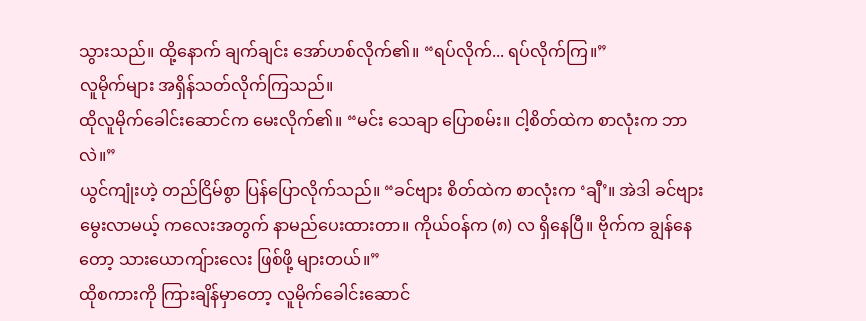သွားသည်။ ထို့နောက် ချက်ချင်း အော်ဟစ်လိုက်၏။ “ရပ်လိုက်... ရပ်လိုက်ကြ။”
လူမိုက်များ အရှိန်သတ်လိုက်ကြသည်။
ထိုလူမိုက်ခေါင်းဆောင်က မေးလိုက်၏။ “မင်း သေချာ ပြောစမ်း။ ငါ့စိတ်ထဲက စာလုံးက ဘာလဲ။”
ယွင်ကျုံးဟဲ့ တည်ငြိမ်စွာ ပြန်ပြောလိုက်သည်။ “ခင်ဗျား စိတ်ထဲက စာလုံးက ‘ချီ’။ အဲဒါ ခင်ဗျား မွေးလာမယ့် ကလေးအတွက် နာမည်ပေးထားတာ။ ကိုယ်ဝန်က (၈) လ ရှိနေပြီ။ ဗိုက်က ချွန်နေတော့ သားယောကျ်ားလေး ဖြစ်ဖို့ များတယ်။”
ထိုစကားကို ကြားချိန်မှာတော့ လူမိုက်ခေါင်းဆောင်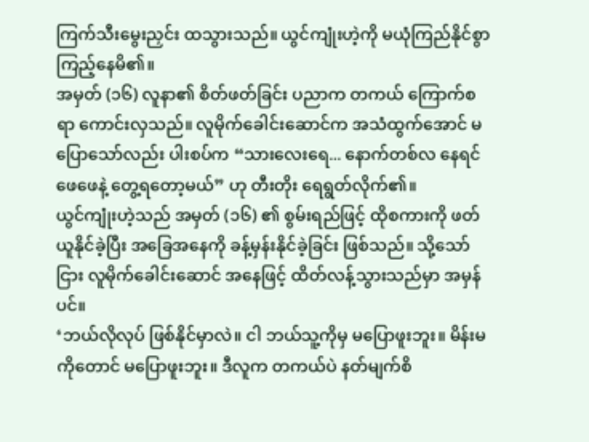ကြက်သီးမွေးညှင်း ထသွားသည်။ ယွင်ကျုံးဟဲ့ကို မယုံကြည်နိုင်စွာ ကြည့်နေမိ၏။
အမှတ် (၁၆) လူနာ၏ စိတ်ဖတ်ခြင်း ပညာက တကယ် ကြောက်စရာ ကောင်းလှသည်။ လူမိုက်ခေါင်းဆောင်က အသံထွက်အောင် မပြောသော်လည်း ပါးစပ်က “သားလေးရေ... နောက်တစ်လ နေရင် ဖေဖေနဲ့ တွေ့ရတော့မယ်” ဟု တီးတိုး ရေရွတ်လိုက်၏။
ယွင်ကျုံးဟဲ့သည် အမှတ် (၁၆) ၏ စွမ်းရည်ဖြင့် ထိုစကားကို ဖတ်ယူနိုင်ခဲ့ပြီး အခြေအနေကို ခန့်မှန်းနိုင်ခဲ့ခြင်း ဖြစ်သည်။ သို့သော်ငြား လူမိုက်ခေါင်းဆောင် အနေဖြင့် ထိတ်လန့်သွားသည်မှာ အမှန်ပင်။
‘ဘယ်လိုလုပ် ဖြစ်နိုင်မှာလဲ။ ငါ ဘယ်သူ့ကိုမှ မပြောဖူးဘူး။ မိန်းမကိုတောင် မပြောဖူးဘူး။ ဒီလူက တကယ်ပဲ နတ်မျက်စိ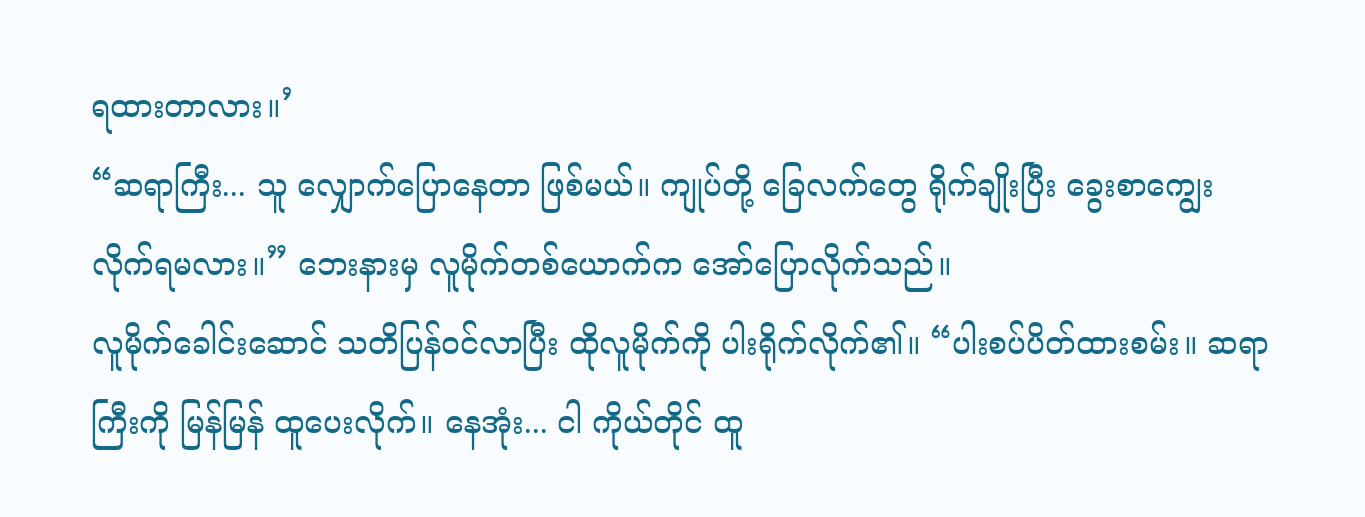ရထားတာလား။’
“ဆရာကြီး... သူ လျှောက်ပြောနေတာ ဖြစ်မယ်။ ကျုပ်တို့ ခြေလက်တွေ ရိုက်ချိုးပြီး ခွေးစာကျွေးလိုက်ရမလား။” ဘေးနားမှ လူမိုက်တစ်ယောက်က အော်ပြောလိုက်သည်။
လူမိုက်ခေါင်းဆောင် သတိပြန်ဝင်လာပြီး ထိုလူမိုက်ကို ပါးရိုက်လိုက်၏။ “ပါးစပ်ပိတ်ထားစမ်း။ ဆရာကြီးကို မြန်မြန် ထူပေးလိုက်။ နေအုံး... ငါ ကိုယ်တိုင် ထူ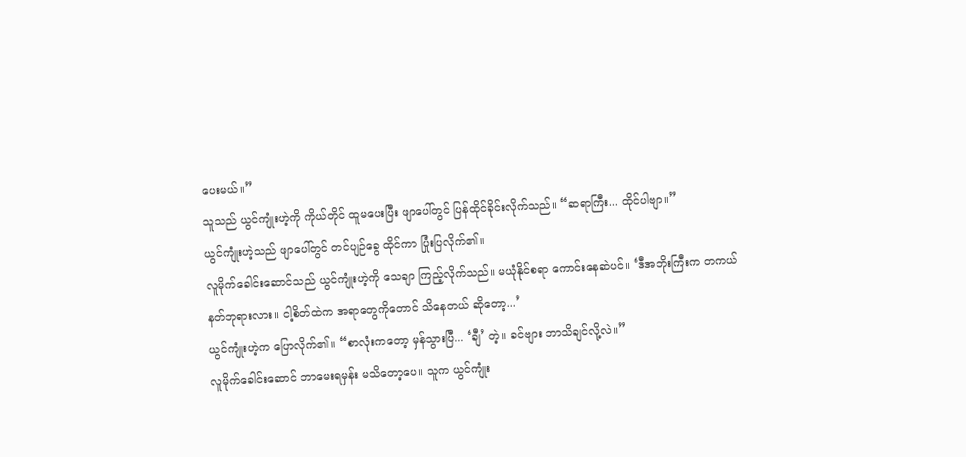ပေးမယ်။”
သူသည် ယွင်ကျုံးဟဲ့ကို ကိုယ်တိုင် ထူမပေးပြီး ဖျာပေါ်တွင် ပြန်ထိုင်ခိုင်းလိုက်သည်။ “ဆရာကြီး... ထိုင်ပါဗျာ။”
ယွင်ကျုံးဟဲ့သည် ဖျာပေါ်တွင် တင်ပျဉ်ခွေ ထိုင်ကာ ပြုံးပြလိုက်၏။
လူမိုက်ခေါင်းဆောင်သည် ယွင်ကျုံးဟဲ့ကို သေချာ ကြည့်လိုက်သည်။ မယုံနိုင်စရာ ကောင်းနေဆဲပင်။ ‘ဒီအဘိုးကြီးက တကယ် နတ်ဘုရားလား။ ငါ့စိတ်ထဲက အရာတွေကိုတောင် သိနေတယ် ဆိုတော့...’
ယွင်ကျုံးဟဲ့က ပြောလိုက်၏။ “စာလုံးကတော့ မှန်သွားပြီ... ‘ချီ’ တဲ့။ ခင်ဗျား ဘာသိချင်လို့လဲ။”
လူမိုက်ခေါင်းဆောင် ဘာမေးရမှန်း မသိတော့ပေ။ သူက ယွင်ကျုံး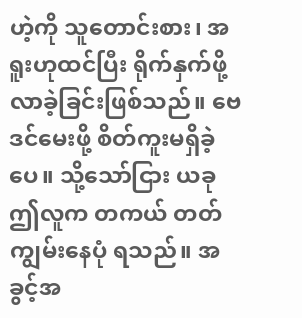ဟဲ့ကို သူတောင်းစား၊ အရူးဟုထင်ပြီး ရိုက်နှက်ဖို့ လာခဲ့ခြင်းဖြစ်သည်။ ဗေဒင်မေးဖို့ စိတ်ကူးမရှိခဲ့ပေ။ သို့သော်ငြား ယခု ဤလူက တကယ် တတ်ကျွမ်းနေပုံ ရသည်။ အခွင့်အ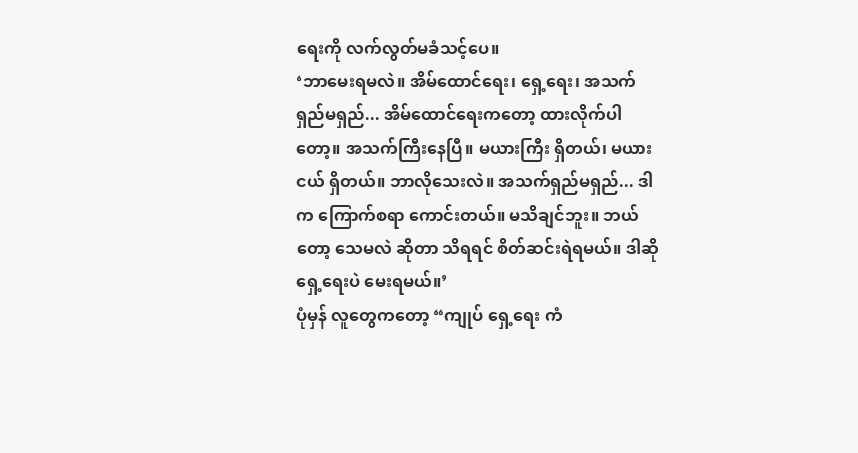ရေးကို လက်လွတ်မခံသင့်ပေ။
‘ဘာမေးရမလဲ။ အိမ်ထောင်ရေး၊ ရှေ့ရေး၊ အသက်ရှည်မရှည်... အိမ်ထောင်ရေးကတော့ ထားလိုက်ပါတော့။ အသက်ကြီးနေပြီ။ မယားကြီး ရှိတယ်၊ မယားငယ် ရှိတယ်။ ဘာလိုသေးလဲ။ အသက်ရှည်မရှည်... ဒါက ကြောက်စရာ ကောင်းတယ်။ မသိချင်ဘူး။ ဘယ်တော့ သေမလဲ ဆိုတာ သိရရင် စိတ်ဆင်းရဲရမယ်။ ဒါဆို ရှေ့ရေးပဲ မေးရမယ်။’
ပုံမှန် လူတွေကတော့ “ကျုပ် ရှေ့ရေး ကံ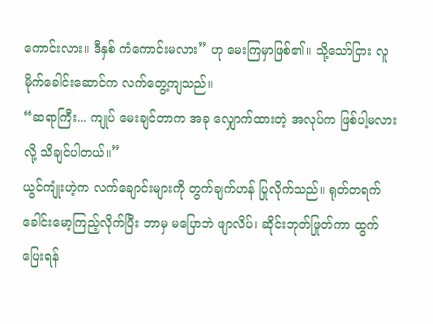ကောင်းလား။ ဒီနှစ် ကံကောင်းမလား” ဟု မေးကြမှာဖြစ်၏။ သို့သော်ငြား လူမိုက်ခေါင်းဆောင်က လက်တွေ့ကျသည်။
“ဆရာကြီး... ကျုပ် မေးချင်တာက အခု လျှောက်ထားတဲ့ အလုပ်က ဖြစ်ပါ့မလားလို့ သိချင်ပါတယ်။”
ယွင်ကျုံးဟဲ့က လက်ချောင်းများကို တွက်ချက်ဟန် ပြုလိုက်သည်။ ရုတ်တရက် ခေါင်းမော့ကြည့်လိုက်ပြီး ဘာမှ မပြောဘဲ ဖျာလိပ်၊ ဆိုင်းဘုတ်ဖြုတ်ကာ ထွက်ပြေးရန်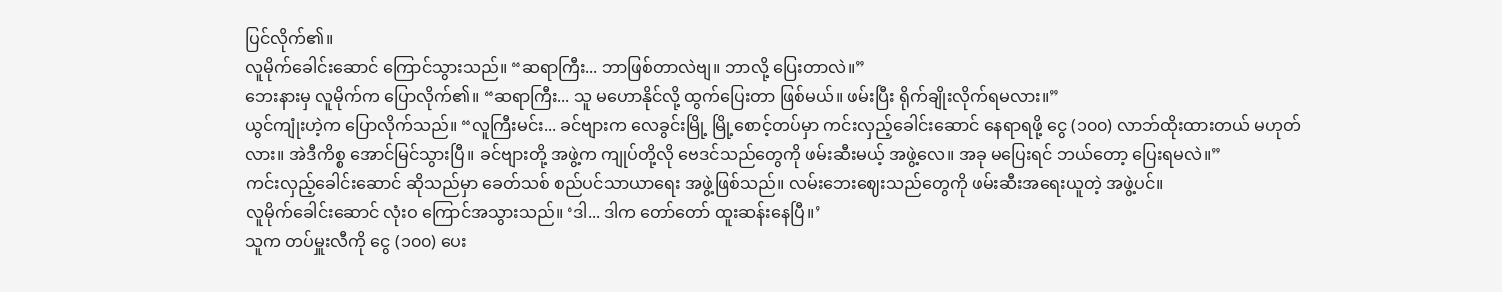ပြင်လိုက်၏။
လူမိုက်ခေါင်းဆောင် ကြောင်သွားသည်။ “ဆရာကြီး... ဘာဖြစ်တာလဲဗျ။ ဘာလို့ ပြေးတာလဲ။”
ဘေးနားမှ လူမိုက်က ပြောလိုက်၏။ “ဆရာကြီး... သူ မဟောနိုင်လို့ ထွက်ပြေးတာ ဖြစ်မယ်။ ဖမ်းပြီး ရိုက်ချိုးလိုက်ရမလား။”
ယွင်ကျုံးဟဲ့က ပြောလိုက်သည်။ “လူကြီးမင်း... ခင်ဗျားက လေခွင်းမြို့ မြို့စောင့်တပ်မှာ ကင်းလှည့်ခေါင်းဆောင် နေရာရဖို့ ငွေ (၁၀၀) လာဘ်ထိုးထားတယ် မဟုတ်လား။ အဲဒီကိစ္စ အောင်မြင်သွားပြီ။ ခင်ဗျားတို့ အဖွဲ့က ကျုပ်တို့လို ဗေဒင်သည်တွေကို ဖမ်းဆီးမယ့် အဖွဲ့လေ။ အခု မပြေးရင် ဘယ်တော့ ပြေးရမလဲ။”
ကင်းလှည့်ခေါင်းဆောင် ဆိုသည်မှာ ခေတ်သစ် စည်ပင်သာယာရေး အဖွဲ့ဖြစ်သည်။ လမ်းဘေးဈေးသည်တွေကို ဖမ်းဆီးအရေးယူတဲ့ အဖွဲ့ပင်။
လူမိုက်ခေါင်းဆောင် လုံးဝ ကြောင်အသွားသည်။ ‘ဒါ... ဒါက တော်တော် ထူးဆန်းနေပြီ။’
သူက တပ်မှူးလီကို ငွေ (၁၀၀) ပေး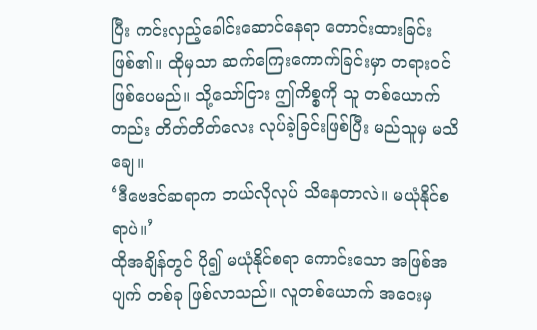ပြီး ကင်းလှည့်ခေါင်းဆောင်နေရာ တောင်းထားခြင်းဖြစ်၏။ ထိုမှသာ ဆက်ကြေးကောက်ခြင်းမှာ တရားဝင် ဖြစ်ပေမည်။ သို့သော်ငြား ဤကိစ္စကို သူ တစ်ယောက်တည်း တိတ်တိတ်လေး လုပ်ခဲ့ခြင်းဖြစ်ပြီး မည်သူမှ မသိချေ။
‘ဒီဗေဒင်ဆရာက ဘယ်လိုလုပ် သိနေတာလဲ။ မယုံနိုင်စရာပဲ။’
ထိုအချိန်တွင် ပို၍ မယုံနိုင်စရာ ကောင်းသော အဖြစ်အပျက် တစ်ခု ဖြစ်လာသည်။ လူတစ်ယောက် အဝေးမှ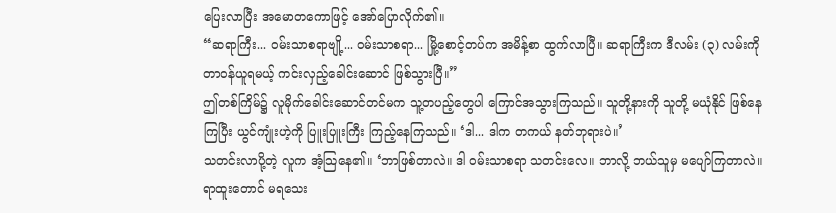ပြေးလာပြီး အမောတကောဖြင့် အော်ပြောလိုက်၏။
“ဆရာကြီး... ဝမ်းသာစရာဗျို့... ဝမ်းသာစရာ... မြို့စောင့်တပ်က အမိန့်စာ ထွက်လာပြီ။ ဆရာကြီးက ဒီလမ်း (၃) လမ်းကို တာဝန်ယူရမယ့် ကင်းလှည့်ခေါင်းဆောင် ဖြစ်သွားပြီ။”
ဤတစ်ကြိမ်၌ လူမိုက်ခေါင်းဆောင်တင်မက သူ့တပည့်တွေပါ ကြောင်အသွားကြသည်။ သူတို့နားကို သူတို့ မယုံနိုင် ဖြစ်နေကြပြီး ယွင်ကျုံးဟဲ့ကို ပြူးပြူးကြီး ကြည့်နေကြသည်။ ‘ဒါ... ဒါက တကယ် နတ်ဘုရားပဲ။’
သတင်းလာပို့တဲ့ လူက အံ့သြနေ၏။ ‘ဘာဖြစ်တာလဲ။ ဒါ ဝမ်းသာစရာ သတင်းလေ။ ဘာလို့ ဘယ်သူမှ မပျော်ကြတာလဲ။ ရာထူးတောင် မရသေး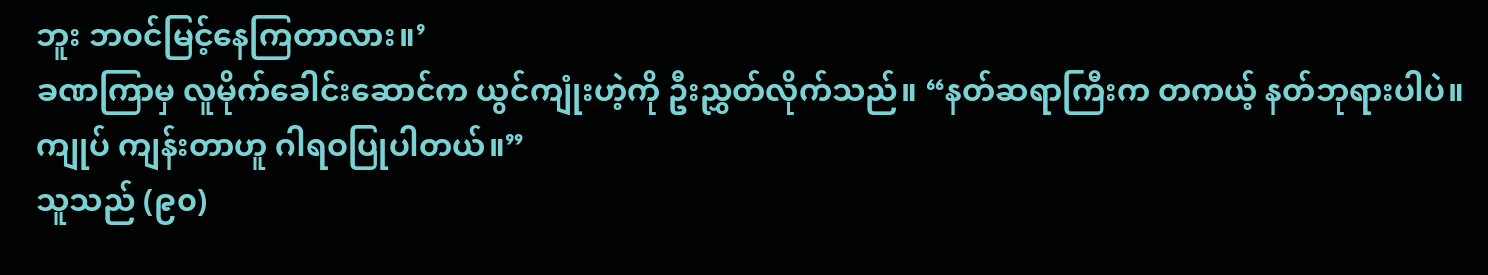ဘူး ဘဝင်မြင့်နေကြတာလား။’
ခဏကြာမှ လူမိုက်ခေါင်းဆောင်က ယွင်ကျုံးဟဲ့ကို ဦးညွှတ်လိုက်သည်။ “နတ်ဆရာကြီးက တကယ့် နတ်ဘုရားပါပဲ။ ကျုပ် ကျန်းတာဟူ ဂါရဝပြုပါတယ်။”
သူသည် (၉၀)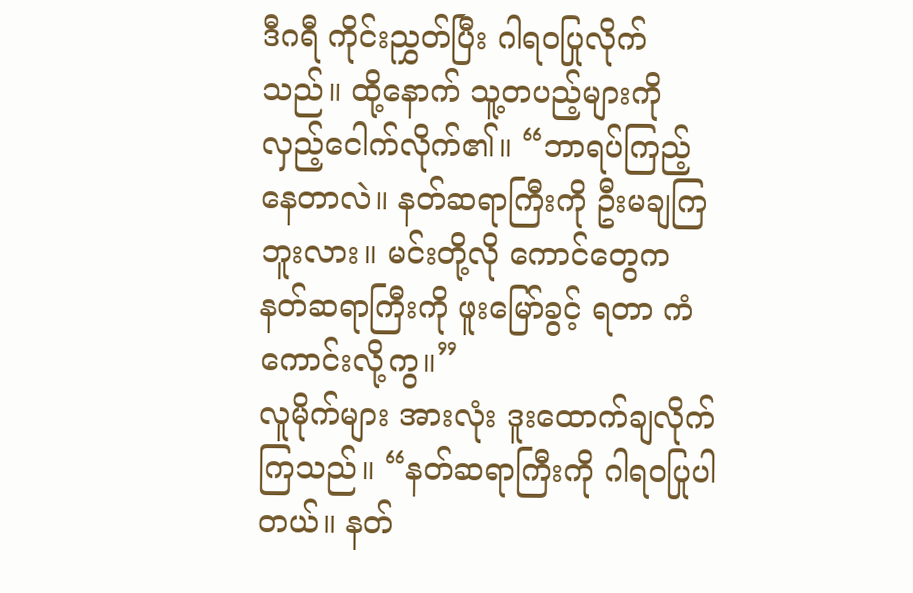ဒီဂရီ ကိုင်းညွှတ်ပြီး ဂါရဝပြုလိုက်သည်။ ထို့နောက် သူ့တပည့်များကို လှည့်ငေါက်လိုက်၏။ “ဘာရပ်ကြည့်နေတာလဲ။ နတ်ဆရာကြီးကို ဦးမချကြဘူးလား။ မင်းတို့လို ကောင်တွေက နတ်ဆရာကြီးကို ဖူးမြော်ခွင့် ရတာ ကံကောင်းလို့ကွ။”
လူမိုက်များ အားလုံး ဒူးထောက်ချလိုက်ကြသည်။ “နတ်ဆရာကြီးကို ဂါရဝပြုပါတယ်။ နတ်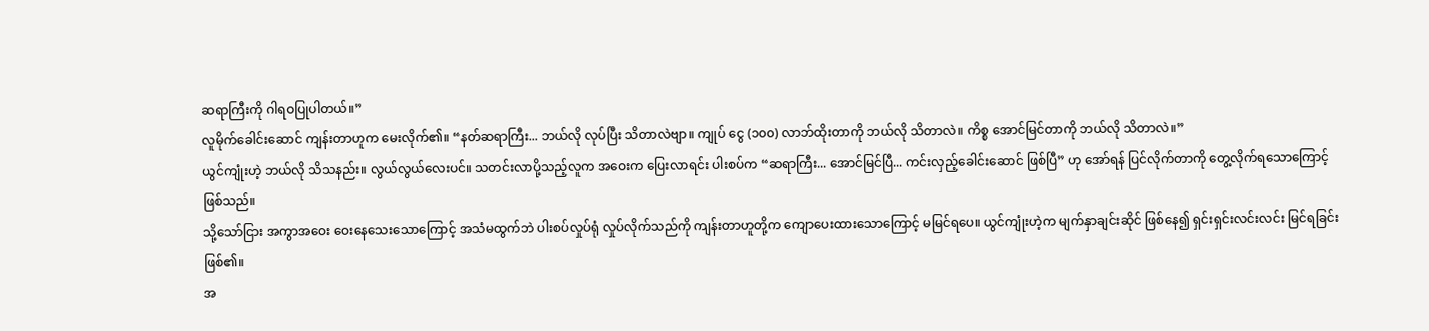ဆရာကြီးကို ဂါရဝပြုပါတယ်။”
လူမိုက်ခေါင်းဆောင် ကျန်းတာဟူက မေးလိုက်၏။ “နတ်ဆရာကြီး... ဘယ်လို လုပ်ပြီး သိတာလဲဗျာ။ ကျုပ် ငွေ (၁၀၀) လာဘ်ထိုးတာကို ဘယ်လို သိတာလဲ။ ကိစ္စ အောင်မြင်တာကို ဘယ်လို သိတာလဲ။”
ယွင်ကျုံးဟဲ့ ဘယ်လို သိသနည်း။ လွယ်လွယ်လေးပင်။ သတင်းလာပို့သည့်လူက အဝေးက ပြေးလာရင်း ပါးစပ်က “ဆရာကြီး... အောင်မြင်ပြီ... ကင်းလှည့်ခေါင်းဆောင် ဖြစ်ပြီ” ဟု အော်ရန် ပြင်လိုက်တာကို တွေ့လိုက်ရသောကြောင့်ဖြစ်သည်။
သို့သော်ငြား အကွာအဝေး ဝေးနေသေးသောကြောင့် အသံမထွက်ဘဲ ပါးစပ်လှုပ်ရုံ လှုပ်လိုက်သည်ကို ကျန်းတာဟူတို့က ကျောပေးထားသောကြောင့် မမြင်ရပေ။ ယွင်ကျုံးဟဲ့က မျက်နှာချင်းဆိုင် ဖြစ်နေ၍ ရှင်းရှင်းလင်းလင်း မြင်ရခြင်းဖြစ်၏။
အ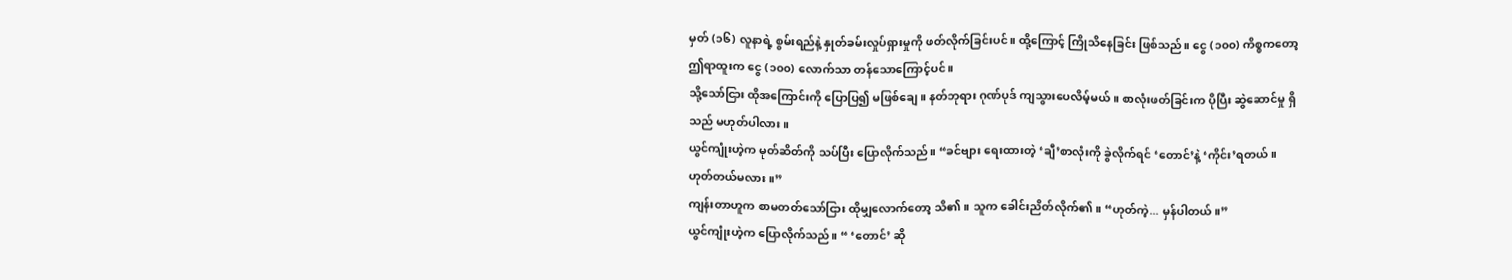မှတ် (၁၆) လူနာရဲ့ စွမ်းရည်နဲ့ နှုတ်ခမ်းလှုပ်ရှားမှုကို ဖတ်လိုက်ခြင်းပင်။ ထို့ကြောင့် ကြိုသိနေခြင်း ဖြစ်သည်။ ငွေ (၁၀၀) ကိစ္စကတော့ ဤရာထူးက ငွေ (၁၀၀) လောက်သာ တန်သောကြောင့်ပင်။
သို့သော်ငြား ထိုအကြောင်းကို ပြောပြ၍ မဖြစ်ချေ။ နတ်ဘုရား ဂုဏ်ပုဒ် ကျသွားပေလိမ့်မယ်။ စာလုံးဖတ်ခြင်းက ပိုပြီး ဆွဲဆောင်မှု ရှိသည် မဟုတ်ပါလား။
ယွင်ကျုံးဟဲ့က မုတ်ဆိတ်ကို သပ်ပြီး ပြောလိုက်သည်။ “ခင်ဗျား ရေးထားတဲ့ ‘ချီ’စာလုံးကို ခွဲလိုက်ရင် ‘တောင်’နဲ့ ‘ကိုင်း’ရတယ်။ ဟုတ်တယ်မလား။”
ကျန်းတာဟူက စာမတတ်သော်ငြား ထိုမျှလောက်တော့ သိ၏။ သူက ခေါင်းညိတ်လိုက်၏။ “ဟုတ်ကဲ့... မှန်ပါတယ်။”
ယွင်ကျုံးဟဲ့က ပြောလိုက်သည်။ “ ‘တောင်’ ဆို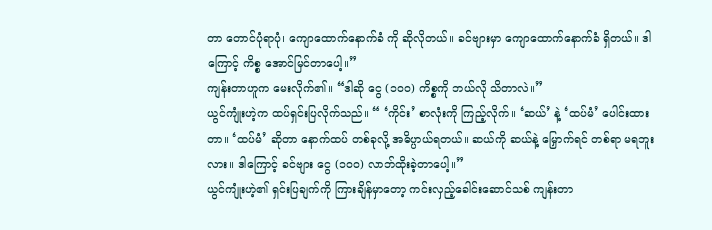တာ တောင်ပုံရာပုံ၊ ကျောထောက်နောက်ခံ ကို ဆိုလိုတယ်။ ခင်ဗျားမှာ ကျောထောက်နောက်ခံ ရှိတယ်။ ဒါကြောင့် ကိစ္စ အောင်မြင်တာပေါ့။”
ကျန်းတာဟူက မေးလိုက်၏။ “ဒါဆို ငွေ (၁၀၀) ကိစ္စကို ဘယ်လို သိတာလဲ။”
ယွင်ကျုံးဟဲ့က ထပ်ရှင်းပြလိုက်သည်။ “ ‘ကိုင်း’ စာလုံးကို ကြည့်လိုက်။ ‘ဆယ်’ နဲ့ ‘ထပ်မံ’ ပေါင်းထားတာ။ ‘ထပ်မံ’ ဆိုတာ နောက်ထပ် တစ်ခုလို့ အဓိပ္ပာယ်ရတယ်။ ဆယ်ကို ဆယ်နဲ့ မြှောက်ရင် တစ်ရာ မရဘူးလား။ ဒါကြောင့် ခင်ဗျား ငွေ (၁၀၀) လာဘ်ထိုးခဲ့တာပေါ့။”
ယွင်ကျုံးဟဲ့၏ ရှင်းပြချက်ကို ကြားချိန်မှာတော့ ကင်းလှည့်ခေါင်းဆောင်သစ် ကျန်းတာ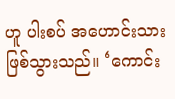ဟူ ပါးစပ် အဟောင်းသား ဖြစ်သွားသည်။ ‘ကောင်း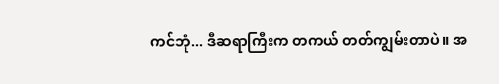ကင်ဘုံ... ဒီဆရာကြီးက တကယ် တတ်ကျွမ်းတာပဲ။ အ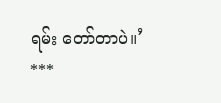ရမ်း တော်တာပဲ။’
***